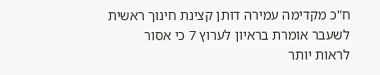ח"כ מקדימה עמירה דותן קצינת חינוך ראשית לשעבר אומרת בראיון לערוץ 7 כי אסור לראות יותר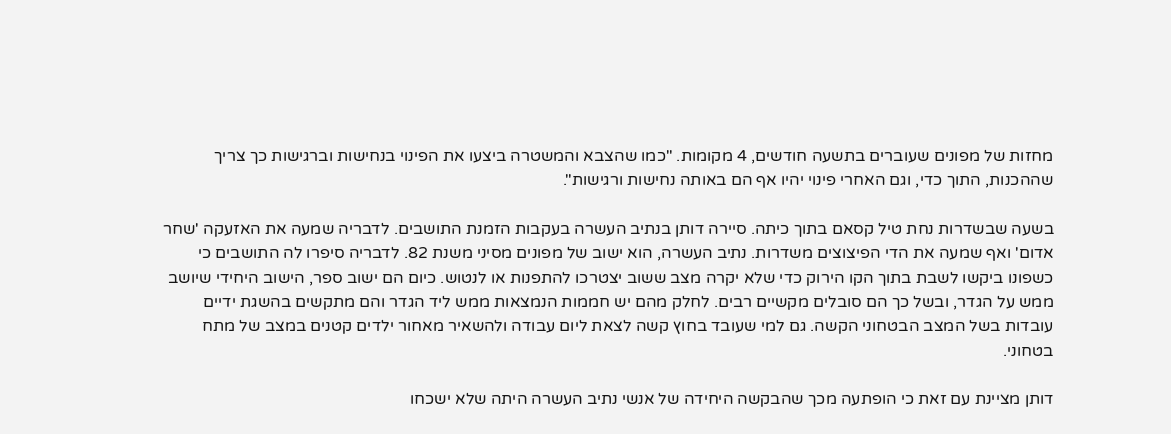מחזות של מפונים שעוברים בתשעה חודשים, 4 מקומות. "כמו שהצבא והמשטרה ביצעו את הפינוי בנחישות וברגישות כך צריך שההכנות, התוך כדי, וגם האחרי פינוי יהיו אף הם באותה נחישות ורגישות".

בשעה שבשדרות נחת טיל קסאם בתוך כיתה. סיירה דותן בנתיב העשרה בעקבות הזמנת התושבים. לדבריה שמעה את האזעקה 'שחר אדום' ואף שמעה את הדי הפיצוצים משדרות. נתיב העשרה, הוא ישוב של מפונים מסיני משנת 82. לדבריה סיפרו לה התושבים כי כשפונו ביקשו לשבת בתוך הקו הירוק כדי שלא יקרה מצב ששוב יצטרכו להתפנות או לנטוש. כיום הם ישוב ספר, הישוב היחידי שיושב ממש על הגדר, ובשל כך הם סובלים מקשיים רבים. לחלק מהם יש חממות הנמצאות ממש ליד הגדר והם מתקשים בהשגת ידיים עובדות בשל המצב הבטחוני הקשה. גם למי שעובד בחוץ קשה לצאת ליום עבודה ולהשאיר מאחור ילדים קטנים במצב של מתח בטחוני.

דותן מציינת עם זאת כי הופתעה מכך שהבקשה היחידה של אנשי נתיב העשרה היתה שלא ישכחו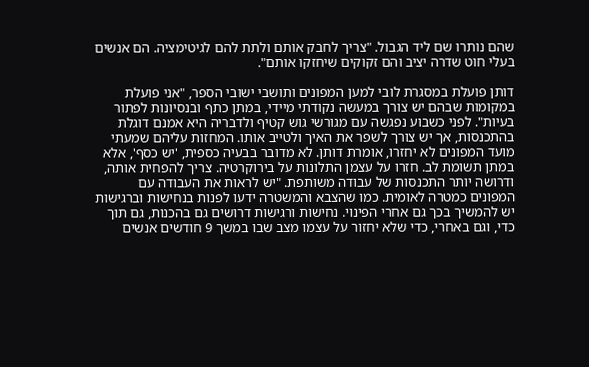שהם נותרו שם ליד הגבול. "צריך לחבק אותם ולתת להם לגיטימציה. הם אנשים בעלי חוט שדרה יציב והם זקוקים שיחזקו אותם".

דותן פועלת במסגרת לובי למען המפונים ותושבי ישובי הספר, "אני פועלת במקומות שבהם יש צורך במעשה נקודתי מיידי, במתן כתף ובנסיונות לפתור בעיות". לפני כשבוע נפגשה עם מגורשי גוש קטיף ולדבריה היא אמנם דוגלת בהתכנסות, אך יש צורך לשפר את האיך ולטייב אותו. המחזות עליהם שמעתי מועד המפונים לא יחזרו, אומרת דותן. לא מדובר בבעיה כספית, 'יש כסף', אלא במתן תשומת לב. חזרו על עצמן התלונות על בירוקרטיה. צריך להפחית אותה, ודרושה יותר התכנסות של עבודה משותפת. "יש לראות את העבודה עם המפונים כמטרה לאומית. כמו שהצבא והמשטרה ידעו לפנות בנחישות וברגישות יש להמשיך בכך גם אחרי הפינוי. נחישות ורגישות דרושים גם בהכנות, גם תוך כדי, וגם באחרי, כדי שלא יחזור על עצמו מצב שבו במשך 9 חודשים אנשים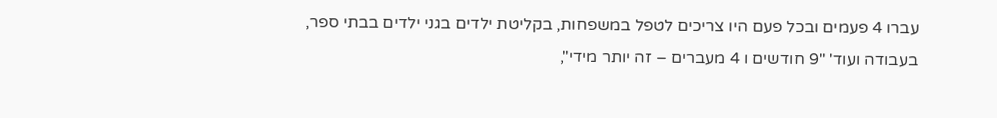עברו 4 פעמים ובכל פעם היו צריכים לטפל במשפחות, בקליטת ילדים בגני ילדים בבתי ספר, בעבודה ועוד' "9 חודשים ו 4 מעברים – זה יותר מידי",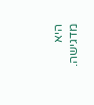היא מדגישה.